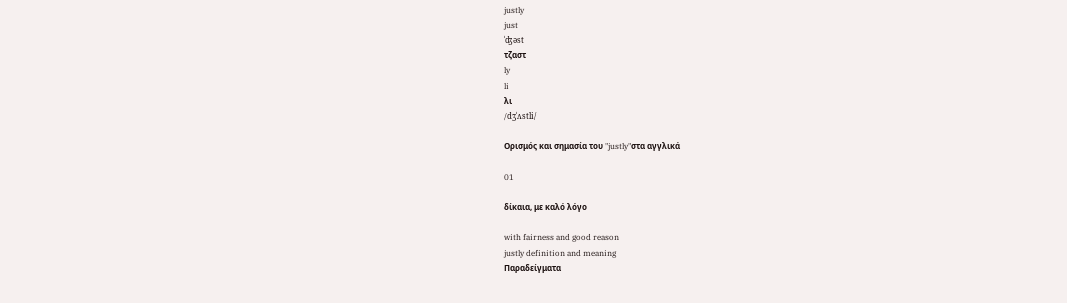justly
just
ˈʤəst
τζαστ
ly
li
λι
/dʒˈʌstli/

Ορισμός και σημασία του "justly"στα αγγλικά

01

δίκαια, με καλό λόγο

with fairness and good reason
justly definition and meaning
Παραδείγματα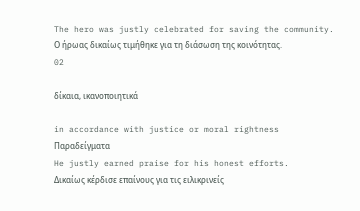The hero was justly celebrated for saving the community.
Ο ήρωας δικαίως τιμήθηκε για τη διάσωση της κοινότητας.
02

δίκαια, ικανοποιητικά

in accordance with justice or moral rightness
Παραδείγματα
He justly earned praise for his honest efforts.
Δικαίως κέρδισε επαίνους για τις ειλικρινείς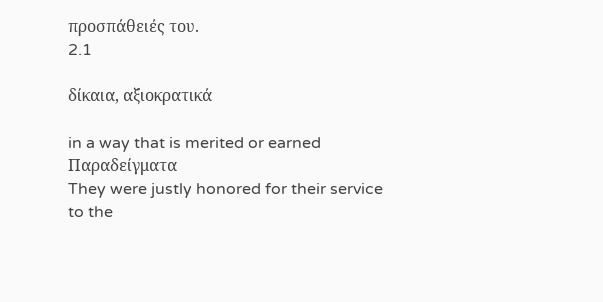προσπάθειές του.
2.1

δίκαια, αξιοκρατικά

in a way that is merited or earned
Παραδείγματα
They were justly honored for their service to the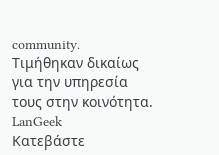community.
Τιμήθηκαν δικαίως για την υπηρεσία τους στην κοινότητα.
LanGeek
Κατεβάστε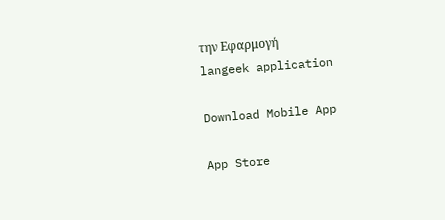την Εφαρμογή
langeek application

Download Mobile App

App Store